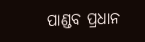ପାଣ୍ଡବ ପ୍ରଧାନ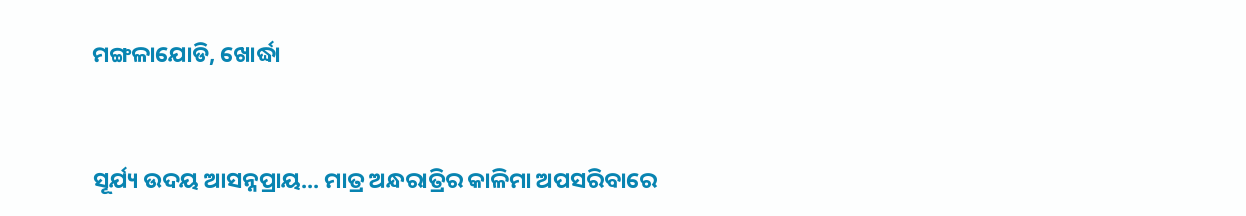ମଙ୍ଗଳାଯୋଡି, ଖୋର୍ଦ୍ଧା


ସୂର୍ଯ୍ୟ ଉଦୟ ଆସନ୍ନପ୍ରାୟ... ମାତ୍ର ଅନ୍ଧରାତ୍ରିର କାଳିମା ଅପସରିବାରେ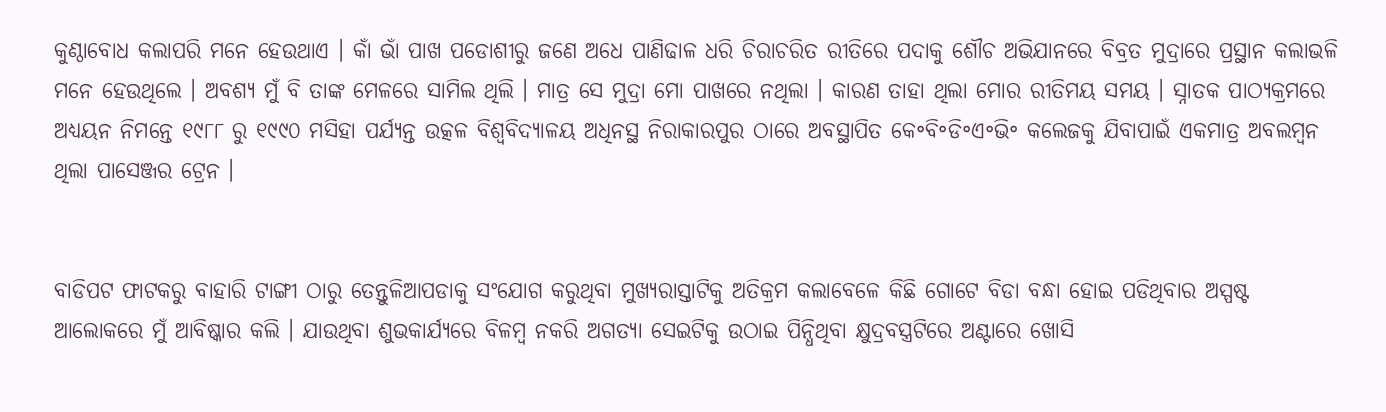କୁଣ୍ଠାବୋଧ କଲାପରି ମନେ ହେଉଥାଏ । କାଁ ଭାଁ ପାଖ ପଡୋଶୀରୁ ଜଣେ ଅଧେ ପାଣିଢାଳ ଧରି ଚିରାଚରିତ ରୀତିରେ ପଦାକୁ ଶୌଚ ଅଭିଯାନରେ ବିବ୍ରତ ମୁଦ୍ରାରେ ପ୍ରସ୍ଥାନ କଲାଭଳି ମନେ ହେଉଥିଲେ । ଅବଶ୍ୟ ମୁଁ ବି ତାଙ୍କ ମେଳରେ ସାମିଲ ଥିଲି । ମାତ୍ର ସେ ମୁଦ୍ରା ମୋ ପାଖରେ ନଥିଲା । କାରଣ ତାହା ଥିଲା ମୋର ରୀତିମୟ ସମୟ । ସ୍ନାତକ ପାଠ୍ୟକ୍ରମରେ ଅଧ୍ୟୟନ ନିମନ୍ତେ ୧୯୮୮ ରୁ ୧୯୯୦ ମସିହା ପର୍ଯ୍ୟନ୍ତ ଉତ୍କଳ ବିଶ୍ଵବିଦ୍ୟାଳୟ ଅଧିନସ୍ଥ ନିରାକାରପୁର ଠାରେ ଅବସ୍ଥାପିତ କେ॰ବି॰ଡି॰ଏ॰ଭି॰ କଲେଜକୁ ଯିବାପାଇଁ ଏକମାତ୍ର ଅବଲମ୍ବନ ଥିଲା ପାସେଞ୍ଜର ଟ୍ରେନ ।


ବାଡିପଟ ଫାଟକରୁ ବାହାରି ଟାଙ୍ଗୀ ଠାରୁ ତେନ୍ତୁଳିଆପଡାକୁ ସଂଯୋଗ କରୁଥିବା ମୁଖ୍ୟରାସ୍ତାଟିକୁ ଅତିକ୍ରମ କଲାବେଳେ କିଛି ଗୋଟେ ବିଡା ବନ୍ଧା ହୋଇ ପଡିଥିବାର ଅସ୍ପଷ୍ଟ ଆଲୋକରେ ମୁଁ ଆବିଷ୍କାର କଲି । ଯାଉଥିବା ଶୁଭକାର୍ଯ୍ୟରେ ବିଳମ୍ବ ନକରି ଅଗତ୍ୟା ସେଇଟିକୁ ଉଠାଇ ପିନ୍ଧିଥିବା କ୍ଷୁଦ୍ରବସ୍ତ୍ରଟିରେ ଅଣ୍ଟାରେ ଖୋସି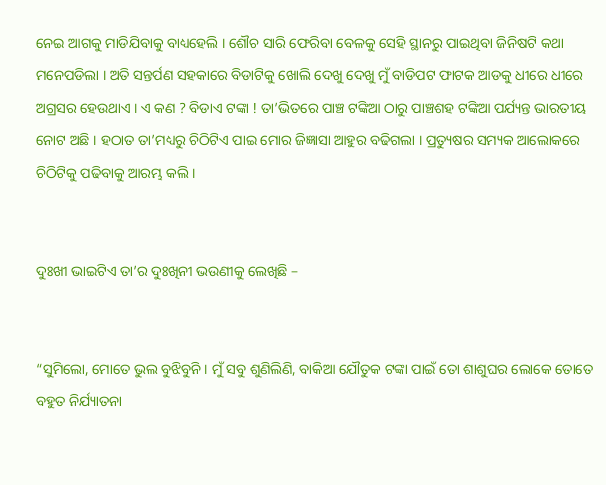ନେଇ ଆଗକୁ ମାଡିଯିବାକୁ ବାଧ୍ୟହେଲି । ଶୌଚ ସାରି ଫେରିବା ବେଳକୁ ସେହି ସ୍ଥାନରୁ ପାଇଥିବା ଜିନିଷଟି କଥା ମନେପଡିଲା । ଅତି ସନ୍ତର୍ପଣ ସହକାରେ ବିଡାଟିକୁ ଖୋଲି ଦେଖୁ ଦେଖୁ ମୁଁ ବାଡିପଟ ଫାଟକ ଆଡକୁ ଧୀରେ ଧୀରେ ଅଗ୍ରସର ହେଉଥାଏ । ଏ କଣ ? ବିଡାଏ ଟଙ୍କା ! ତା’ଭିତରେ ପାଞ୍ଚ ଟଙ୍କିଆ ଠାରୁ ପାଞ୍ଚଶହ ଟଙ୍କିଆ ପର୍ଯ୍ୟନ୍ତ ଭାରତୀୟ ନୋଟ ଅଛି । ହଠାତ ତା’ମଧ୍ୟରୁ ଚିଠିଟିଏ ପାଇ ମୋର ଜିଜ୍ଞାସା ଆହୁର ବଢିଗଲା । ପ୍ରତ୍ୟୁଷର ସମ୍ୟକ ଆଲୋକରେ ଚିଠିଟିକୁ ପଢିବାକୁ ଆରମ୍ଭ କଲି ।


ଦୁଃଖୀ ଭାଇଟିଏ ତା’ର ଦୁଃଖିନୀ ଭଉଣୀକୁ ଲେଖିଛି –


“ସୁମିଲୋ, ମୋତେ ଭୁଲ ବୁଝିବୁନି । ମୁଁ ସବୁ ଶୁଣିଲିଣି, ବାକିଆ ଯୌତୁକ ଟଙ୍କା ପାଇଁ ତୋ ଶାଶୁଘର ଲୋକେ ତୋତେ ବହୁତ ନିର୍ଯ୍ୟାତନା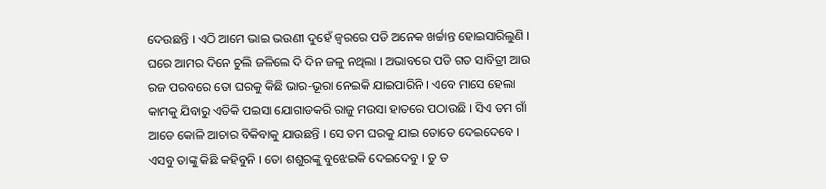ଦେଉଛନ୍ତି । ଏଠି ଆମେ ଭାଇ ଭଉଣୀ ଦୁହେଁ ଜ୍ଵରରେ ପଡି ଅନେକ ଖର୍ଚ୍ଚାନ୍ତ ହୋଇସାରିଲୁଣି । ଘରେ ଆମର ଦିନେ ଚୁଲି ଜଳିଲେ ଦି ଦିନ ଜଳୁ ନଥିଲା । ଅଭାବରେ ପଡି ଗତ ସାବିତ୍ରୀ ଆଉ ରଜ ପରବରେ ତୋ ଘରକୁ କିଛି ଭାର-ଭୂରା ନେଇକି ଯାଇପାରିନି । ଏବେ ମାସେ ହେଲା କାମକୁ ଯିବାରୁ ଏତିକି ପଇସା ଯୋଗାଡକରି ରାଜୁ ମଉସା ହାତରେ ପଠାଉଛି । ସିଏ ତମ ଗାଁ ଆଡେ କୋଳି ଆଚାର ବିକିବାକୁ ଯାଉଛନ୍ତି । ସେ ତମ ଘରକୁ ଯାଇ ତୋତେ ଦେଇଦେବେ । ଏସବୁ ତାଙ୍କୁ କିଛି କହିବୁନି । ତୋ ଶଶୁରଙ୍କୁ ବୁଝେଇକି ଦେଇଦେବୁ । ତୁ ତ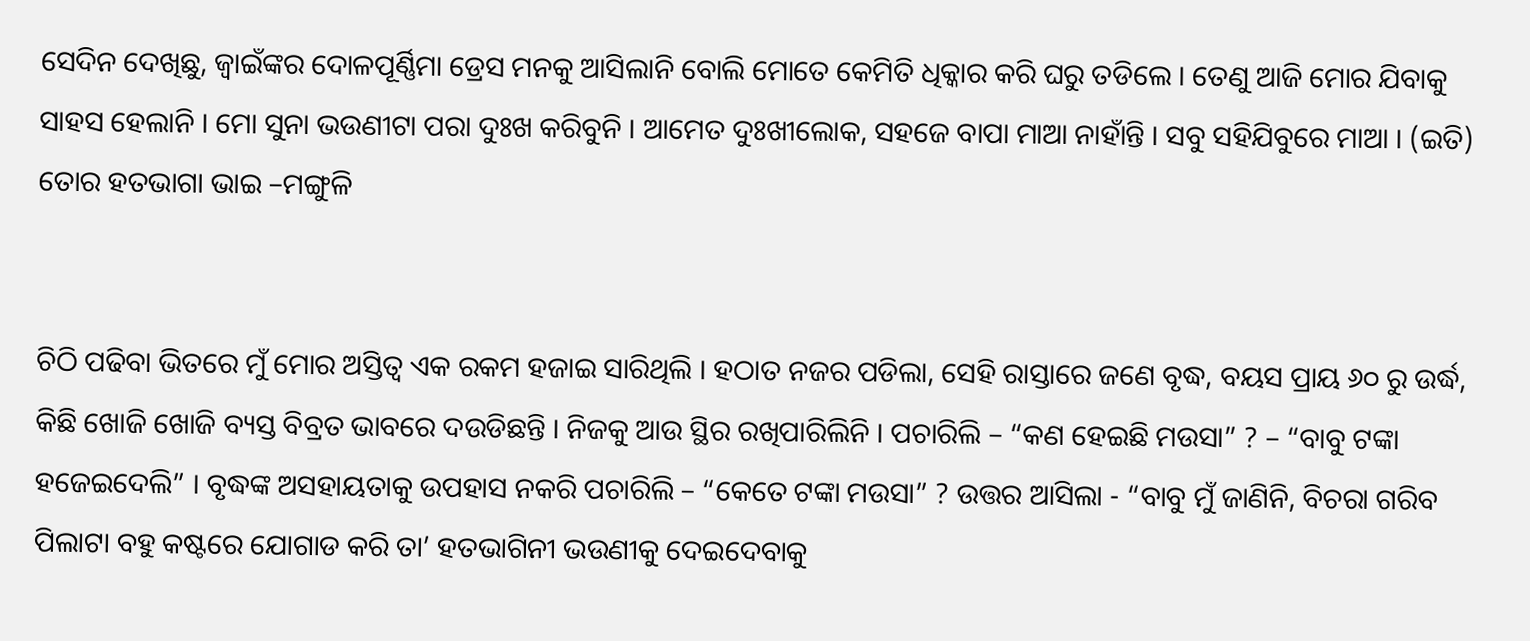ସେଦିନ ଦେଖିଛୁ, ଜ୍ଵାଇଁଙ୍କର ଦୋଳପୂର୍ଣ୍ଣିମା ଡ୍ରେସ ମନକୁ ଆସିଲାନି ବୋଲି ମୋତେ କେମିତି ଧିକ୍କାର କରି ଘରୁ ତଡିଲେ । ତେଣୁ ଆଜି ମୋର ଯିବାକୁ ସାହସ ହେଲାନି । ମୋ ସୁନା ଭଉଣୀଟା ପରା ଦୁଃଖ କରିବୁନି । ଆମେତ ଦୁଃଖୀଲୋକ, ସହଜେ ବାପା ମାଆ ନାହାଁନ୍ତି । ସବୁ ସହିଯିବୁରେ ମାଆ । (ଇତି) ତୋର ହତଭାଗା ଭାଇ –ମଙ୍ଗୁଳି


ଚିଠି ପଢିବା ଭିତରେ ମୁଁ ମୋର ଅସ୍ତିତ୍ଵ ଏକ ରକମ ହଜାଇ ସାରିଥିଲି । ହଠାତ ନଜର ପଡିଲା, ସେହି ରାସ୍ତାରେ ଜଣେ ବୃଦ୍ଧ, ବୟସ ପ୍ରାୟ ୬୦ ରୁ ଉର୍ଦ୍ଧ, କିଛି ଖୋଜି ଖୋଜି ବ୍ୟସ୍ତ ବିବ୍ରତ ଭାବରେ ଦଉଡିଛନ୍ତି । ନିଜକୁ ଆଉ ସ୍ଥିର ରଖିପାରିଲିନି । ପଚାରିଲି – “କଣ ହେଇଛି ମଉସା” ? – “ବାବୁ ଟଙ୍କା ହଜେଇଦେଲି” । ବୃଦ୍ଧଙ୍କ ଅସହାୟତାକୁ ଉପହାସ ନକରି ପଚାରିଲି – “କେତେ ଟଙ୍କା ମଉସା” ? ଉତ୍ତର ଆସିଲା - “ବାବୁ ମୁଁ ଜାଣିନି, ବିଚରା ଗରିବ ପିଲାଟା ବହୁ କଷ୍ଟରେ ଯୋଗାଡ କରି ତା’ ହତଭାଗିନୀ ଭଉଣୀକୁ ଦେଇଦେବାକୁ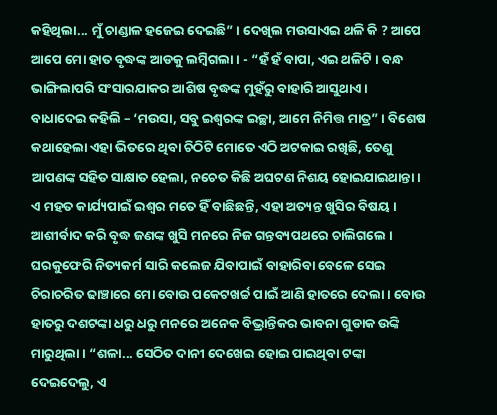କହିଥିଲା... ମୁଁ ଚାଣ୍ଡାଳ ହଜେଇ ଦେଇଛି” । ଦେଖିଲ ମଉସାଏଇ ଥଳି କି ? ଆପେ ଆପେ ମୋ ହାତ ବୃଦ୍ଧଙ୍କ ଆଡକୁ ଲମ୍ବିଗଲା । - “ହଁ ହଁ ବାପା, ଏଇ ଥଳିଟି । ବନ୍ଧ ଭାଙ୍ଗିଲାପରି ସଂସାରଯାକର ଆଶିଷ ବୃଦ୍ଧଙ୍କ ମୁହଁରୁ ବାହାରି ଆସୁଥାଏ । ବାଧାଦେଇ କହିଲି – ‘ମଉସା, ସବୁ ଇଶ୍ଵରଙ୍କ ଇଚ୍ଛା, ଆମେ ନିମିତ୍ତ ମାତ୍ର” । ବିଶେଷ କଥାହେଲା ଏହା ଭିତରେ ଥିବା ଚିଠିଟି ମୋତେ ଏଠି ଅଟକାଇ ରଖିଛି, ତେଣୁ ଆପଣଙ୍କ ସହିତ ସାକ୍ଷାତ ହେଲା, ନଚେତ କିଛି ଅଘଟଣ ନିଶୟ ହୋଇଯାଇଥାନ୍ତା । ଏ ମହତ କାର୍ଯ୍ୟପାଇଁ ଇଶ୍ଵର ମତେ ହିଁ ବାଛିଛନ୍ତି, ଏହା ଅତ୍ୟନ୍ତ ଖୁସିର ବିଷୟ । ଆଶୀର୍ବାଦ କରି ବୃଦ୍ଧ ଜଣଙ୍କ ଖୁସି ମନରେ ନିଜ ଗନ୍ତବ୍ୟପଥରେ ଚାଲିଗଲେ । ଘରକୁଫେରି ନିତ୍ୟକର୍ମ ସାରି କଲେଜ ଯିବାପାଇଁ ବାହାରିବା ବେଳେ ସେଇ ଚିରାଚରିତ ଢାଞ୍ଚାରେ ମୋ ବୋଉ ପକେଟଖର୍ଚ୍ଚ ପାଇଁ ଆଣି ହାତରେ ଦେଲା । ବୋଉ ହାତରୁ ଦଶଟଙ୍କା ଧରୁ ଧରୁ ମନରେ ଅନେକ ବିଭ୍ରାନ୍ତିକର ଭାବନା ଗୁଡାକ ଉଙ୍କି ମାରୁଥିଲା । “ଶଳା... ସେଠିତ ଦାନୀ ଦେଖେଇ ହୋଇ ପାଇଥିବା ଟଙ୍କା ଦେଇଦେଲୁ, ଏ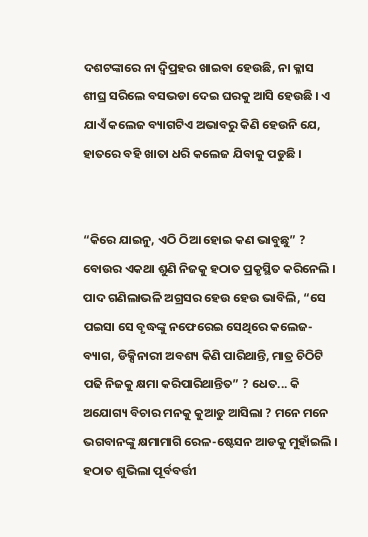ଦଶଟଙ୍କାରେ ନା ଦ୍ଵିପ୍ରହର ଖାଇବା ହେଉଛି, ନା କ୍ଳାସ ଶୀଘ୍ର ସରିଲେ ବସଭଡା ଦେଇ ଘରକୁ ଆସି ହେଉଛି । ଏ ଯାଏଁ କଲେଜ ବ୍ୟାଗଟିଏ ଅଭାବରୁ କିଣି ହେଉନି ଯେ, ହାତରେ ବହି ଖାତା ଧରି କଲେଜ ଯିବାକୁ ପଡୁଛି ।


“କିରେ ଯାଇନୁ, ଏଠି ଠିଆ ହୋଇ କଣ ଭାବୁଛୁ” ? ବୋଉର ଏକଥା ଶୁଣି ନିଜକୁ ହଠାତ ପ୍ରକୃସ୍ଥିତ କରିନେଲି । ପାଦ ଗଣିଲାଭଳି ଅଗ୍ରସର ହେଉ ହେଉ ଭାବିଲି, “ସେ ପଇସା ସେ ବୃଦ୍ଧଙ୍କୁ ନଫେରେଇ ସେଥିରେ କଲେଜ-ବ୍ୟାଗ, ଡିକ୍ସିନାରୀ ଅବଶ୍ୟ କିଣି ପାରିଥାନ୍ତି, ମାତ୍ର ଚିଠିଟି ପଢି ନିଜକୁ କ୍ଷମା କରିପାରିଥାନ୍ତିତ” ? ଧେତ... କି ଅଯୋଗ୍ୟ ବିଚାର ମନକୁ କୁଆଡୁ ଆସିଲା ? ମନେ ମନେ ଭଗବାନଙ୍କୁ କ୍ଷମାମାଗି ରେଳ-ଷ୍ଟେସନ ଆଡକୁ ମୁହାଁଇଲି । ହଠାତ ଶୁଭିଲା ପୂର୍ବବର୍ତ୍ତୀ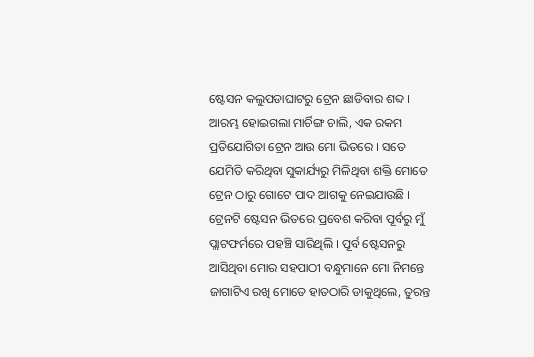ଷ୍ଟେସନ କଲୁପଡାଘାଟରୁ ଟ୍ରେନ ଛାଡିବାର ଶବ୍ଦ । ଆରମ୍ଭ ହୋଇଗଲା ମାର୍ଚିଙ୍ଗ ଚାଲି, ଏକ ରକମ ପ୍ରତିଯୋଗିତା ଟ୍ରେନ ଆଉ ମୋ ଭିତରେ । ସତେ ଯେମିତି କରିଥିବା ସୁକାର୍ଯ୍ୟରୁ ମିଳିଥିବା ଶକ୍ତି ମୋତେ ଟ୍ରେନ ଠାରୁ ଗୋଟେ ପାଦ ଆଗକୁ ନେଇଯାଉଛି । ଟ୍ରେନଟି ଷ୍ଟେସନ ଭିତରେ ପ୍ରବେଶ କରିବା ପୂର୍ବରୁ ମୁଁ ପ୍ଲାଟଫର୍ମରେ ପହଞ୍ଚି ସାରିଥିଲି । ପୂର୍ବ ଷ୍ଟେସନରୁ ଆସିଥିବା ମୋର ସହପାଠୀ ବନ୍ଧୁମାନେ ମୋ ନିମନ୍ତେ ଜାଗାଟିଏ ରଖି ମୋତେ ହାତଠାରି ଡାକୁଥିଲେ, ତୁରନ୍ତ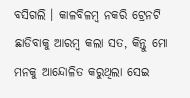ବସିଗଲି । କାଳବିଳମ୍ବ ନକରି ଟ୍ରେନଟି ଛାଡିବାକୁ ଆରମ୍ବ କଲା ସତ, କିନ୍ତୁ ମୋ ମନକୁ ଆନ୍ଦୋଳିତ କରୁଥିଲା ସେଇ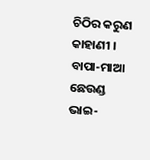ଚିଠିର କରୁଣ କାହାଣୀ । ବାପା-ମାଆ ଛେଉଣ୍ଡ ଭାଇ-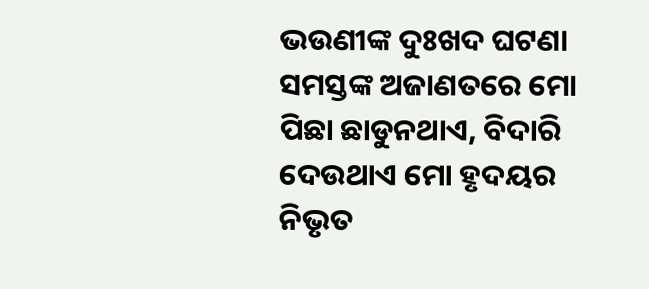ଭଉଣୀଙ୍କ ଦୁଃଖଦ ଘଟଣା ସମସ୍ତଙ୍କ ଅଜାଣତରେ ମୋ ପିଛା ଛାଡୁନଥାଏ, ବିଦାରି ଦେଉଥାଏ ମୋ ହୃଦୟର ନିଭୃତ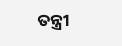ତନ୍ତ୍ରୀ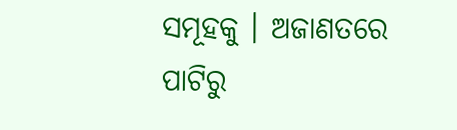ସମୂହକୁ । ଅଜାଣତରେ ପାଟିରୁ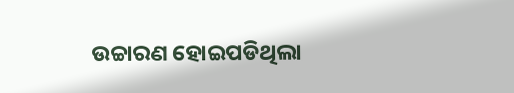ଉଚ୍ଚାରଣ ହୋଇପଡିଥିଲା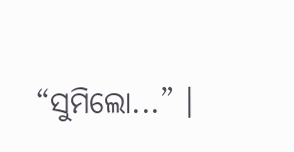“ସୁମିଲୋ...” ।